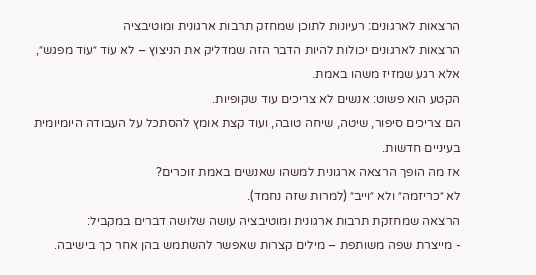הרצאות לארגונים: רעיונות לתוכן שמחזק תרבות ארגונית ומוטיבציה
הרצאות לארגונים יכולות להיות הדבר הזה שמדליק את הניצוץ – לא עוד ״עוד מפגש״, אלא רגע שמזיז משהו באמת.
הקטע הוא פשוט: אנשים לא צריכים עוד שקופיות.
הם צריכים סיפור, שיטה, שיחה טובה, ועוד קצת אומץ להסתכל על העבודה היומיומית בעיניים חדשות.
אז מה הופך הרצאה ארגונית למשהו שאנשים באמת זוכרים?
לא ״כריזמה״ ולא ״וייב״ (למרות שזה נחמד).
הרצאה שמחזקת תרבות ארגונית ומוטיבציה עושה שלושה דברים במקביל:
- מייצרת שפה משותפת – מילים קצרות שאפשר להשתמש בהן אחר כך בישיבה.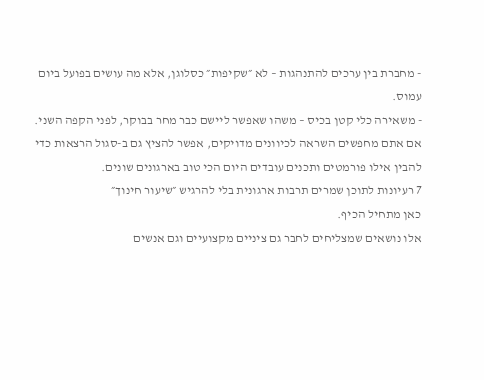- מחברת בין ערכים להתנהגות – לא ״שקיפות״ כסלוגן, אלא מה עושים בפועל ביום עמוס.
- משאירה כלי קטן בכיס – משהו שאפשר ליישם כבר מחר בבוקר, לפני הקפה השני.
אם אתם מחפשים השראה לכיוונים מדויקים, אפשר להציץ גם ב-סגול הרצאות כדי להבין אילו פורמטים ותכנים עובדים היום הכי טוב בארגונים שונים.
7 רעיונות לתוכן שמרים תרבות ארגונית בלי להרגיש ״שיעור חינוך״
כאן מתחיל הכיף.
אלו נושאים שמצליחים לחבר גם ציניים מקצועיים וגם אנשים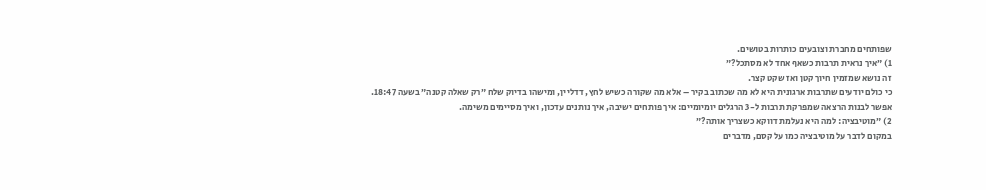שפותחים מחברת וצובעים כותרות בטושים.
1) ״איך נראית תרבות כשאף אחד לא מסתכל?״
זה נושא שמזמין חיוך קטן ואז שקט קצר.
כי כולם יודעים שתרבות ארגונית היא לא מה שכתוב בקיר – אלא מה שקורה כשיש לחץ, דדליין, ומישהו בדיוק שלח ״רק שאלה קטנה״ בשעה 18:47.
אפשר לבנות הרצאה שמפרקת תרבות ל-3 הרגלים יומיומיים: איך פותחים ישיבה, איך נותנים עדכון, ואיך מסיימים משימה.
2) ״מוטיבציה: למה היא נעלמת דווקא כשצריך אותה?״
במקום לדבר על מוטיבציה כמו על קסם, מדברים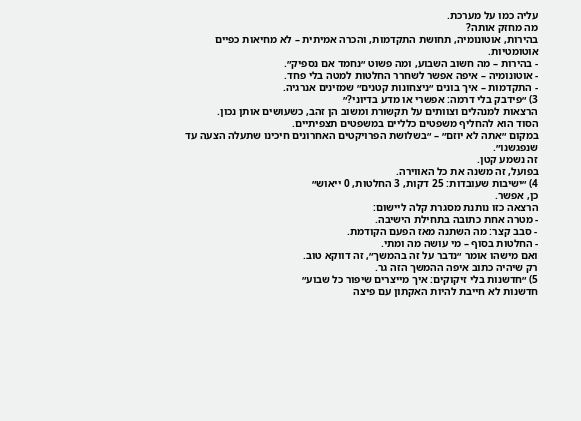עליה כמו על מערכת.
מה מחזק אותה?
בהירות, אוטונומיה, תחושת התקדמות, והכרה אמיתית – לא מחיאות כפיים אוטומטיות.
- בהירות – מה חשוב השבוע, ומה פשוט ״נחמד אם נספיק״.
- אוטונומיה – איפה אפשר לשחרר החלטות למטה בלי פחד.
- התקדמות – איך בונים ״ניצחונות קטנים״ שמזינים אנרגיה.
3) ״פידבק בלי דרמה: אפשרי או מדע בדיוני?״
הרצאות למנהלים וצוותים על תקשורת ומשוב הן זהב, כשעושים אותן נכון.
הסוד הוא להחליף משפטים כלליים במשפטים תצפיתיים.
במקום ״אתה לא יוזם״ – ״בשלושת הפרויקטים האחרונים חיכינו שתעלה הצעה עד שנפגשנו״.
זה נשמע קטן.
בפועל, זה משנה את כל האווירה.
4) ״ישיבות שעובדות: 25 דקות, 3 החלטות, 0 ייאוש״
כן, אפשר.
הרצאה כזו נותנת מסגרת קלה ליישום:
- מטרה אחת כתובה בתחילת הישיבה.
- סבב קצר: מה השתנה מאז הפעם הקודמת.
- החלטות בסוף – מי עושה מה ומתי.
ואם מישהו אומר ״נדבר על זה בהמשך״, זה דווקא טוב.
רק שיהיה כתוב איפה ההמשך הזה גר.
5) ״חדשנות בלי זיקוקים: איך מייצרים שיפור כל שבוע״
חדשנות לא חייבת להיות האקתון עם פיצה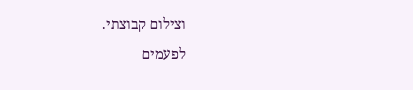וצילום קבוצתי.
לפעמים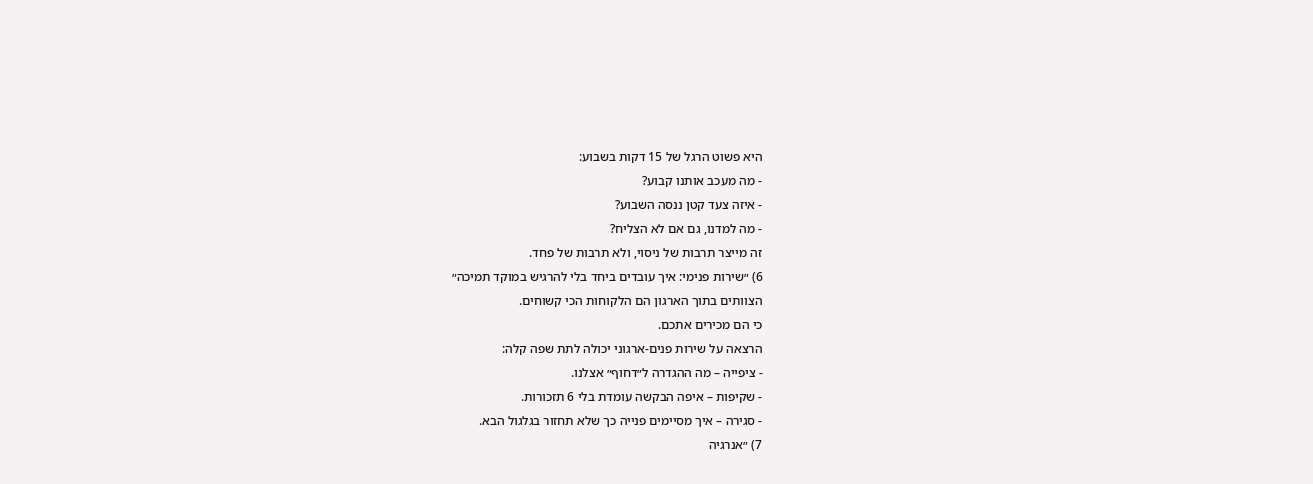היא פשוט הרגל של 15 דקות בשבוע:
- מה מעכב אותנו קבוע?
- איזה צעד קטן ננסה השבוע?
- מה למדנו, גם אם לא הצליח?
זה מייצר תרבות של ניסוי, ולא תרבות של פחד.
6) ״שירות פנימי: איך עובדים ביחד בלי להרגיש במוקד תמיכה״
הצוותים בתוך הארגון הם הלקוחות הכי קשוחים.
כי הם מכירים אתכם.
הרצאה על שירות פנים-ארגוני יכולה לתת שפה קלה:
- ציפייה – מה ההגדרה ל״דחוף״ אצלנו.
- שקיפות – איפה הבקשה עומדת בלי 6 תזכורות.
- סגירה – איך מסיימים פנייה כך שלא תחזור בגלגול הבא.
7) ״אנרגיה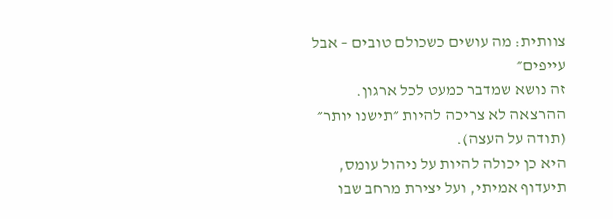צוותית: מה עושים כשכולם טובים – אבל עייפים״
זה נושא שמדבר כמעט לכל ארגון.
ההרצאה לא צריכה להיות ״תישנו יותר״ (תודה על העצה).
היא כן יכולה להיות על ניהול עומס, תיעדוף אמיתי, ועל יצירת מרחב שבו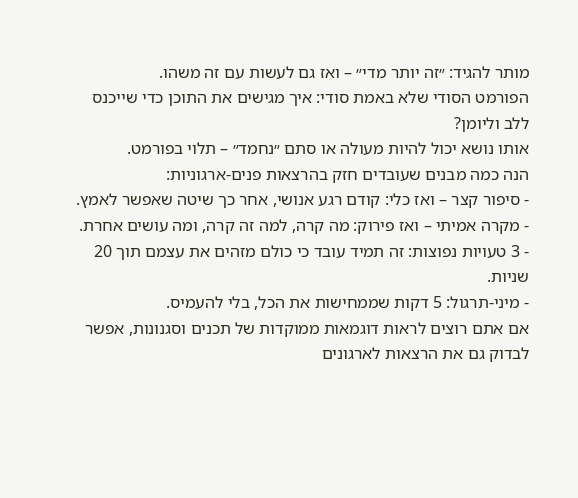מותר להגיד: ״זה יותר מדי״ – ואז גם לעשות עם זה משהו.
הפורמט הסודי שלא באמת סודי: איך מגישים את התוכן כדי שייכנס ללב וליומן?
אותו נושא יכול להיות מעולה או סתם ״נחמד״ – תלוי בפורמט.
הנה כמה מבנים שעובדים חזק בהרצאות פנים-ארגוניות:
- סיפור קצר – ואז כלי: קודם רגע אנושי, אחר כך שיטה שאפשר לאמץ.
- מקרה אמיתי – ואז פירוק: מה קרה, למה זה קרה, ומה עושים אחרת.
- 3 טעויות נפוצות: זה תמיד עובד כי כולם מזהים את עצמם תוך 20 שניות.
- מיני-תרגול: 5 דקות שממחישות את הכל, בלי להעמיס.
אם אתם רוצים לראות דוגמאות ממוקדות של תכנים וסגנונות, אפשר לבדוק גם את הרצאות לארגונים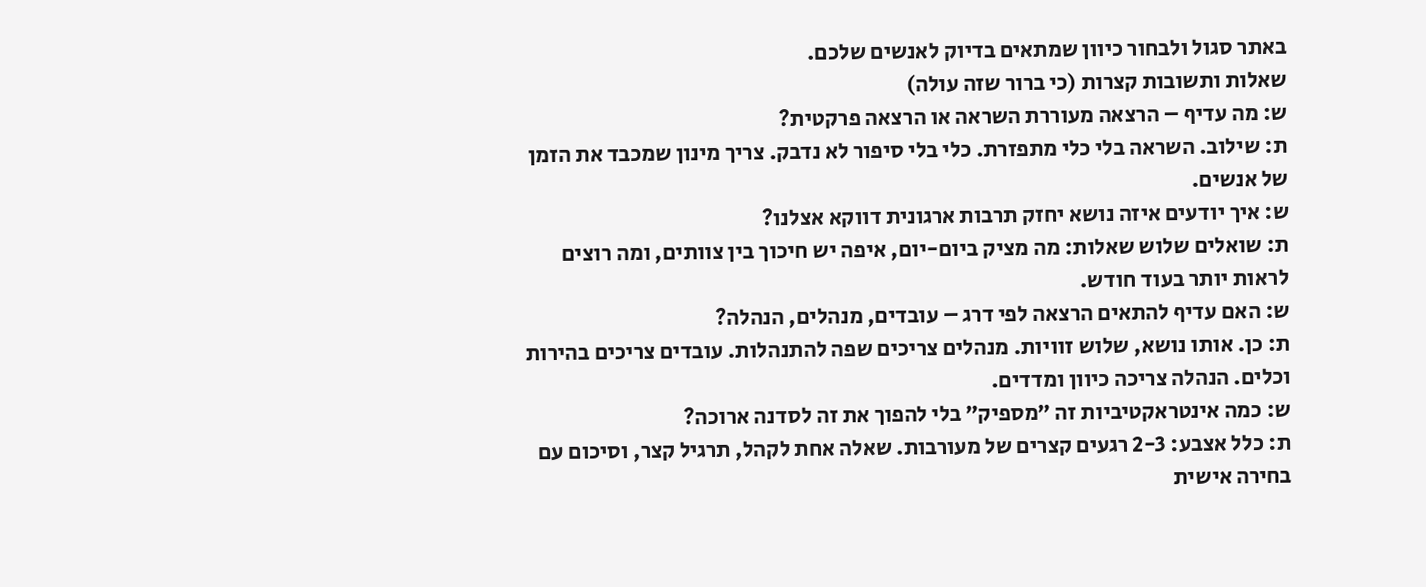באתר סגול ולבחור כיוון שמתאים בדיוק לאנשים שלכם.
שאלות ותשובות קצרות (כי ברור שזה עולה)
ש: מה עדיף – הרצאה מעוררת השראה או הרצאה פרקטית?
ת: שילוב. השראה בלי כלי מתפזרת. כלי בלי סיפור לא נדבק. צריך מינון שמכבד את הזמן של אנשים.
ש: איך יודעים איזה נושא יחזק תרבות ארגונית דווקא אצלנו?
ת: שואלים שלוש שאלות: מה מציק ביום-יום, איפה יש חיכוך בין צוותים, ומה רוצים לראות יותר בעוד חודש.
ש: האם עדיף להתאים הרצאה לפי דרג – עובדים, מנהלים, הנהלה?
ת: כן. אותו נושא, שלוש זוויות. מנהלים צריכים שפה להתנהלות. עובדים צריכים בהירות וכלים. הנהלה צריכה כיוון ומדדים.
ש: כמה אינטראקטיביות זה ״מספיק״ בלי להפוך את זה לסדנה ארוכה?
ת: כלל אצבע: 2-3 רגעים קצרים של מעורבות. שאלה אחת לקהל, תרגיל קצר, וסיכום עם בחירה אישית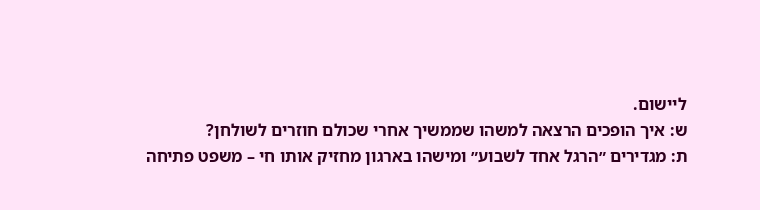ליישום.
ש: איך הופכים הרצאה למשהו שממשיך אחרי שכולם חוזרים לשולחן?
ת: מגדירים ״הרגל אחד לשבוע״ ומישהו בארגון מחזיק אותו חי – משפט פתיחה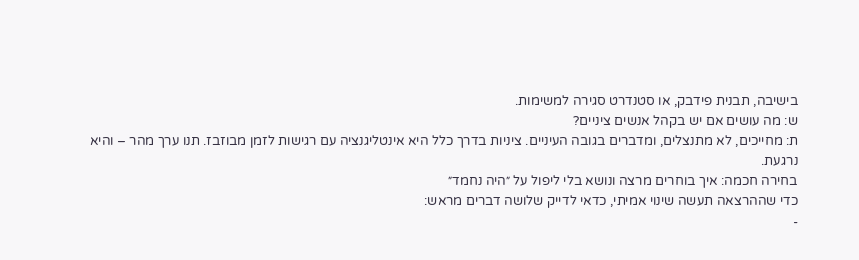בישיבה, תבנית פידבק, או סטנדרט סגירה למשימות.
ש: מה עושים אם יש בקהל אנשים ציניים?
ת: מחייכים, לא מתנצלים, ומדברים בגובה העיניים. ציניות בדרך כלל היא אינטליגנציה עם רגישות לזמן מבוזבז. תנו ערך מהר – והיא נרגעת.
בחירה חכמה: איך בוחרים מרצה ונושא בלי ליפול על ״היה נחמד״
כדי שההרצאה תעשה שינוי אמיתי, כדאי לדייק שלושה דברים מראש:
-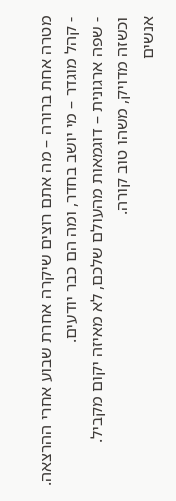מטרה אחת ברורה – מה אתם רוצים שיקרה אחרת שבוע אחרי ההרצאה.
- קהל מוגדר – מי יושב בחדר, ומה הם כבר יודעים.
- שפה ארגונית – דוגמאות מהעולם שלכם, לא מאיזה יקום מקביל.
וכשזה מדויק, משהו טוב קורה.
אנשים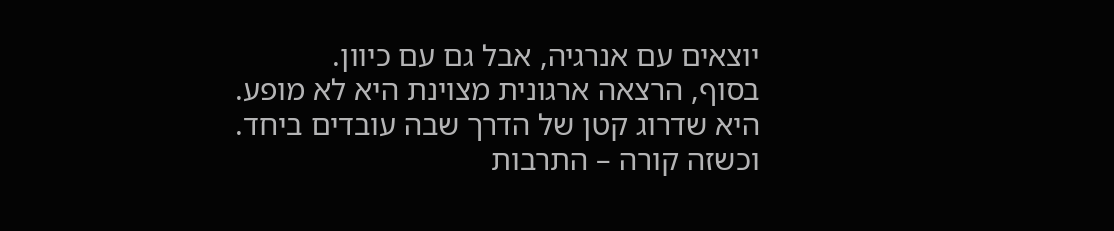יוצאים עם אנרגיה, אבל גם עם כיוון.
בסוף, הרצאה ארגונית מצוינת היא לא מופע.
היא שדרוג קטן של הדרך שבה עובדים ביחד.
וכשזה קורה – התרבות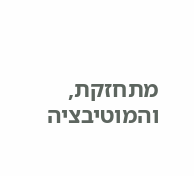מתחזקת, והמוטיבציה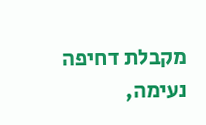מקבלת דחיפה נעימה,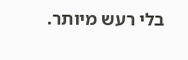בלי רעש מיותר.